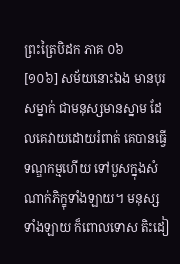ព្រះត្រៃបិដក ភាគ ០៦
[១០៦] សម័យនោះឯង មានបុរសម្នាក់ ជាមនុស្សមានស្នាម ដែលគេវាយដោយរំពាត់ គេបានធ្វើទណ្ឌកម្មហើយ ទៅបួសក្នុងសំណាក់ភិក្ខុទាំងឡាយ។ មនុស្សទាំងឡាយ ក៏ពោលទោស តិះដៀ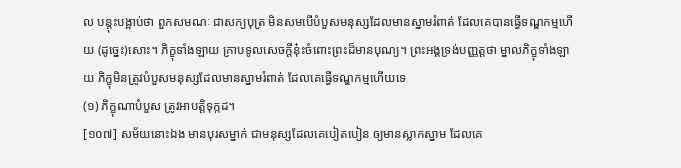ល បន្តុះបង្អាប់ថា ពួកសមណៈ ជាសក្យបុត្រ មិនសមបើបំបួសមនុស្សដែលមានស្នាមរំពាត់ ដែលគេបានធ្វើទណ្ឌកម្មហើយ (ដូច្នេះ)សោះ។ ភិក្ខុទាំងឡាយ ក្រាបទូលសេចក្តីនុ៎ះចំពោះព្រះដ៏មានបុណ្យ។ ព្រះអង្គទ្រង់បញ្ញត្តថា ម្នាលភិក្ខុទាំងឡាយ ភិក្ខុមិនត្រូវបំបួសមនុស្សដែលមានស្នាមរំពាត់ ដែលគេធ្វើទណ្ឌកម្មហើយទេ
(១) ភិក្ខុណាបំបួស ត្រូវអាបត្តិទុក្កដ។
[១០៧] សម័យនោះឯង មានបុរសម្នាក់ ជាមនុស្សដែលគេបៀតបៀន ឲ្យមានស្លាកស្នាម ដែលគេ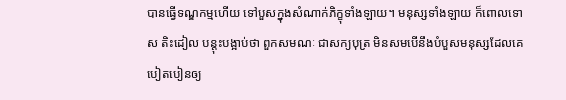បានធ្វើទណ្ឌកម្មហើយ ទៅបួសក្នុងសំណាក់ភិក្ខុទាំងឡាយ។ មនុស្សទាំងឡាយ ក៏ពោលទោស តិះដៀល បន្តុះបង្អាប់ថា ពួកសមណៈ ជាសក្យបុត្រ មិនសមបើនឹងបំបួសមនុស្សដែលគេបៀតបៀនឲ្យ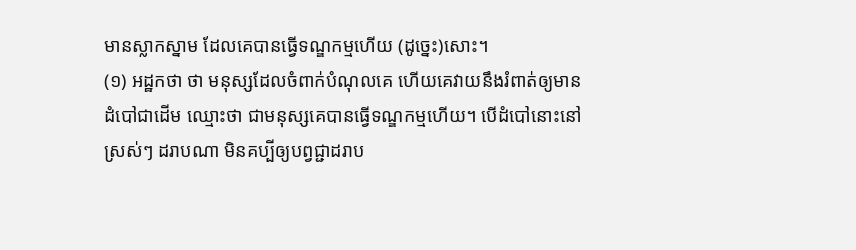មានស្លាកស្នាម ដែលគេបានធ្វើទណ្ឌកម្មហើយ (ដូច្នេះ)សោះ។
(១) អដ្ឋកថា ថា មនុស្សដែលចំពាក់បំណុលគេ ហើយគេវាយនឹងរំពាត់ឲ្យមានដំបៅជាដើម ឈ្មោះថា ជាមនុស្សគេបានធ្វើទណ្ឌកម្មហើយ។ បើដំបៅនោះនៅស្រស់ៗ ដរាបណា មិនគប្បីឲ្យបព្វជ្ជាដរាប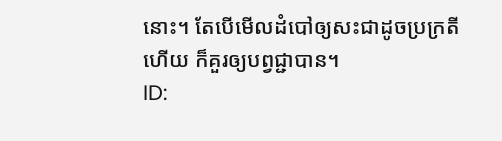នោះ។ តែបើមើលដំបៅឲ្យសះជាដូចប្រក្រតីហើយ ក៏គួរឲ្យបព្វជ្ជាបាន។
ID: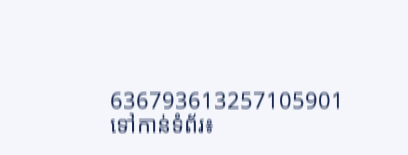636793613257105901
ទៅកាន់ទំព័រ៖